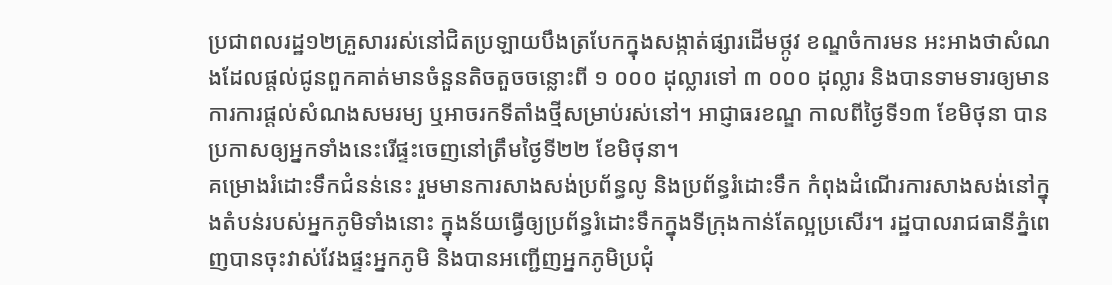ប្រជាពលរដ្ឋ១២គ្រួសាររស់នៅជិតប្រឡាយបឹងត្របែកក្នុងសង្កាត់ផ្សារដើមថ្កូវ ខណ្ឌចំការមន អះអាងថាសំណងដែលផ្ដល់ជូនពួកគាត់មានចំនួនតិចតួចចន្លោះពី ១ ០០០ ដុល្លារទៅ ៣ ០០០ ដុល្លារ និងបានទាមទារឲ្យមានការការផ្ដល់សំណងសមរម្យ ឬអាចរកទីតាំងថ្មីសម្រាប់រស់នៅ។ អាជ្ញាធរខណ្ឌ កាលពីថ្ងៃទី១៣ ខែមិថុនា បានប្រកាសឲ្យអ្នកទាំងនេះរើផ្ទះចេញនៅត្រឹមថ្ងៃទី២២ ខែមិថុនា។
គម្រោងរំដោះទឹកជំនន់នេះ រួមមានការសាងសង់ប្រព័ន្ធលូ និងប្រព័ន្ធរំដោះទឹក កំពុងដំណើរការសាងសង់នៅក្នុងតំបន់របស់អ្នកភូមិទាំងនោះ ក្នុងន័យធ្វើឲ្យប្រព័ន្ធរំដោះទឹកក្នុងទីក្រុងកាន់តែល្អប្រសើរ។ រដ្ឋបាលរាជធានីភ្នំពេញបានចុះវាស់វែងផ្ទះអ្នកភូមិ និងបានអញ្ជើញអ្នកភូមិប្រជុំ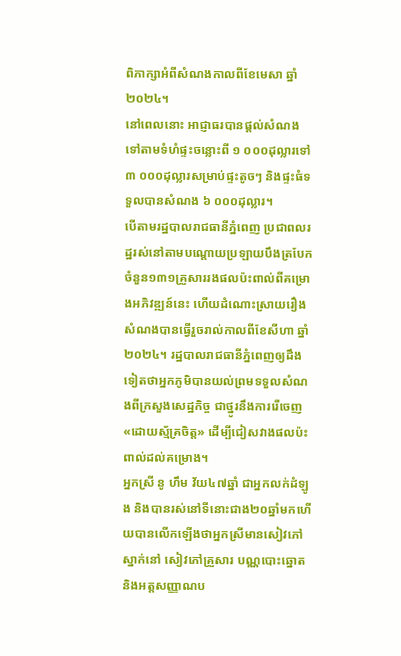ពិភាក្សាអំពីសំណងកាលពីខែមេសា ឆ្នាំ២០២៤។
នៅពេលនោះ អាជ្ញាធរបានផ្ដល់សំណងទៅតាមទំហំផ្ទះចន្លោះពី ១ ០០០ដុល្លារទៅ ៣ ០០០ដុល្លារសម្រាប់ផ្ទះតូចៗ និងផ្ទះធំទទួលបានសំណង ៦ ០០០ដុល្លារ។
បើតាមរដ្ឋបាលរាជធានីភ្នំពេញ ប្រជាពលរដ្ឋរស់នៅតាមបណ្ដោយប្រឡាយបឹងត្របែកចំនួន១៣១គ្រួសាររងផលប៉ះពាល់ពីគម្រោងអភិវឌ្ឍន៍នេះ ហើយដំណោះស្រាយរឿងសំណងបានធ្វើរួចរាល់កាលពីខែសីហា ឆ្នាំ២០២៤។ រដ្ឋបាលរាជធានីភ្នំពេញឲ្យដឹងទៀតថាអ្នកភូមិបានយល់ព្រមទទួលសំណងពីក្រសួងសេដ្ឋកិច្ច ជាថ្នូរនឹងការរើចេញ «ដោយស្ម័គ្រចិត្ត» ដើម្បីជៀសវាងផលប៉ះពាល់ដល់គម្រោង។
អ្នកស្រី នូ ហឹម វ័យ៤៧ឆ្នាំ ជាអ្នកលក់ដំឡូង និងបានរស់នៅទីនោះជាង២០ឆ្នាំមកហើយបានលើកឡើងថាអ្នកស្រីមានសៀវភៅស្នាក់នៅ សៀវភៅគ្រួសារ បណ្ណបោះឆ្នោត និងអត្តសញ្ញាណប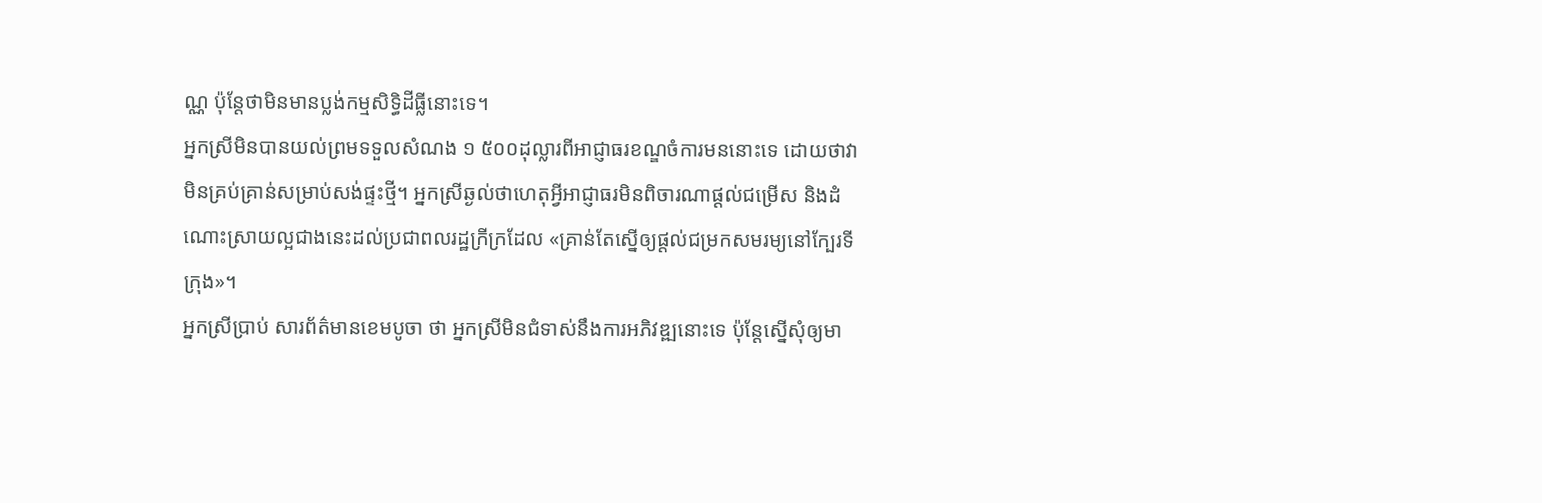ណ្ណ ប៉ុន្តែថាមិនមានប្លង់កម្មសិទ្ធិដីធ្លីនោះទេ។
អ្នកស្រីមិនបានយល់ព្រមទទួលសំណង ១ ៥០០ដុល្លារពីអាជ្ញាធរខណ្ឌចំការមននោះទេ ដោយថាវាមិនគ្រប់គ្រាន់សម្រាប់សង់ផ្ទះថ្មី។ អ្នកស្រីឆ្ងល់ថាហេតុអ្វីអាជ្ញាធរមិនពិចារណាផ្ដល់ជម្រើស និងដំណោះស្រាយល្អជាងនេះដល់ប្រជាពលរដ្ឋក្រីក្រដែល «គ្រាន់តែស្នើឲ្យផ្ដល់ជម្រកសមរម្យនៅក្បែរទីក្រុង»។
អ្នកស្រីប្រាប់ សារព័ត៌មានខេមបូចា ថា អ្នកស្រីមិនជំទាស់នឹងការអភិវឌ្ឍនោះទេ ប៉ុន្តែស្នើសុំឲ្យមា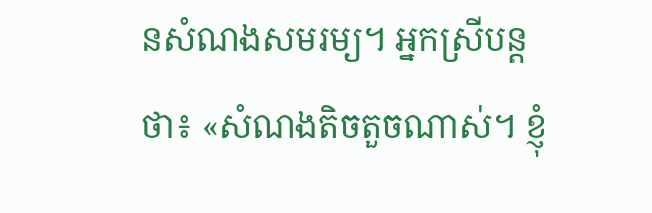នសំណងសមរម្យ។ អ្នកស្រីបន្តថា៖ «សំណងតិចតួចណាស់។ ខ្ញុំ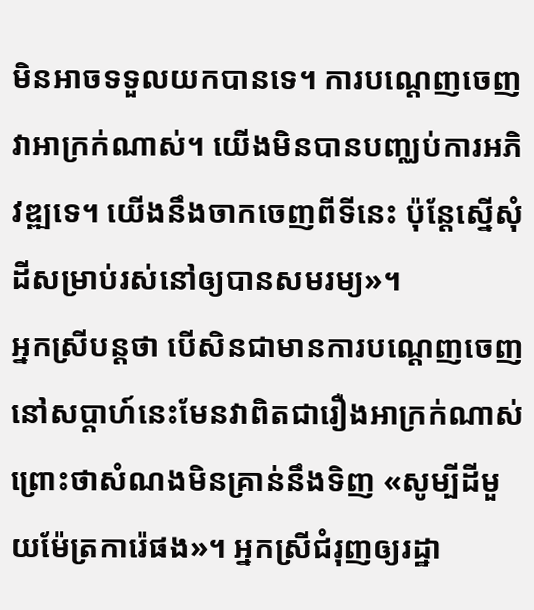មិនអាចទទួលយកបានទេ។ ការបណ្ដេញចេញវាអាក្រក់ណាស់។ យើងមិនបានបញ្ឈប់ការអភិវឌ្ឍទេ។ យើងនឹងចាកចេញពីទីនេះ ប៉ុន្តែស្នើសុំដីសម្រាប់រស់នៅឲ្យបានសមរម្យ»។
អ្នកស្រីបន្តថា បើសិនជាមានការបណ្ដេញចេញនៅសប្ដាហ៍នេះមែនវាពិតជារឿងអាក្រក់ណាស់ ព្រោះថាសំណងមិនគ្រាន់នឹងទិញ «សូម្បីដីមួយម៉ែត្រការ៉េផង»។ អ្នកស្រីជំរុញឲ្យរដ្ឋា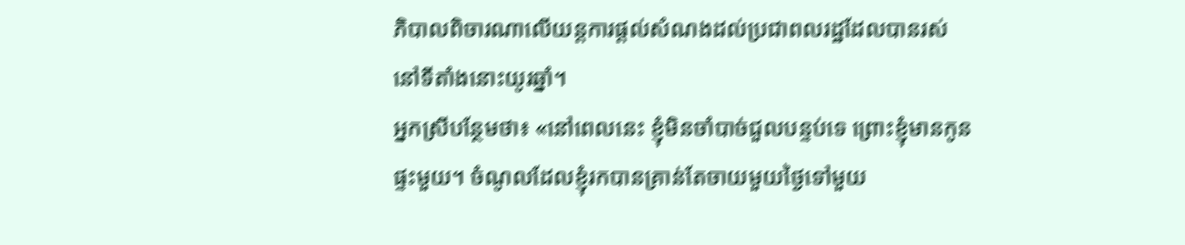ភិបាលពិចារណាលើយន្តការផ្ដល់សំណងដល់ប្រជាពលរដ្ឋដែលបានរស់នៅទីតាំងនោះយូរឆ្នាំ។
អ្នកស្រីបន្ថែមថា៖ «នៅពេលនេះ ខ្ញុំមិនចាំបាច់ជួលបន្ទប់ទេ ព្រោះខ្ញុំមានកូនផ្ទះមួយ។ ចំណូលដែលខ្ញុំរកបានគ្រាន់តែចាយមួយថ្ងៃទៅមួយ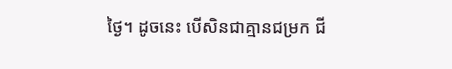ថ្ងៃ។ ដូចនេះ បើសិនជាគ្មានជម្រក ជី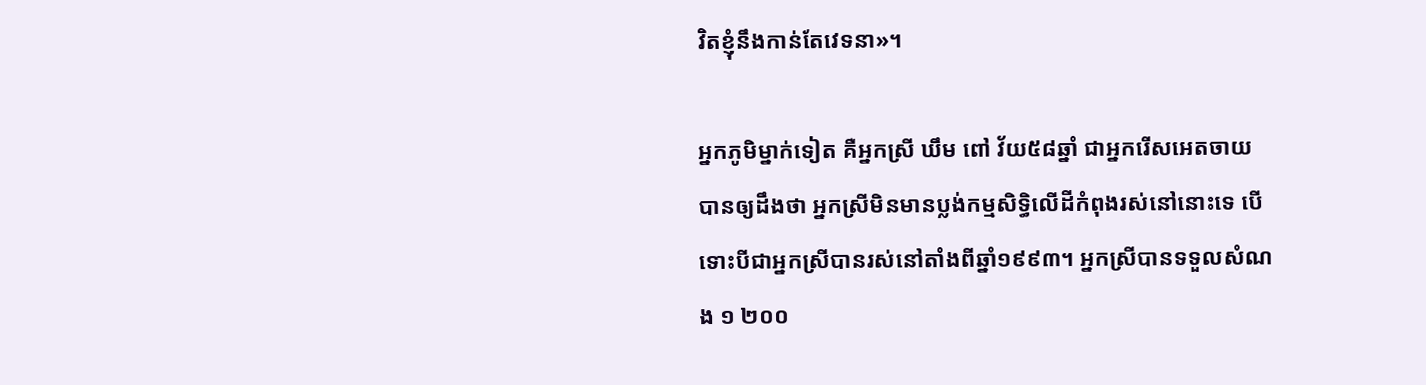វិតខ្ញុំនឹងកាន់តែវេទនា»។

អ្នកភូមិម្នាក់ទៀត គឺអ្នកស្រី ឃឹម ពៅ វ័យ៥៨ឆ្នាំ ជាអ្នករើសអេតចាយ បានឲ្យដឹងថា អ្នកស្រីមិនមានប្លង់កម្មសិទ្ធិលើដីកំពុងរស់នៅនោះទេ បើទោះបីជាអ្នកស្រីបានរស់នៅតាំងពីឆ្នាំ១៩៩៣។ អ្នកស្រីបានទទួលសំណង ១ ២០០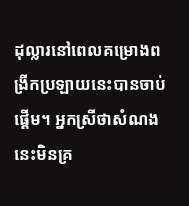ដុល្លារនៅពេលគម្រោងពង្រីកប្រឡាយនេះបានចាប់ផ្ដើម។ អ្នកស្រីថាសំណងនេះមិនគ្រ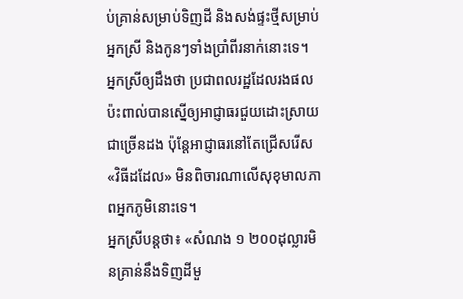ប់គ្រាន់សម្រាប់ទិញដី និងសង់ផ្ទះថ្មីសម្រាប់អ្នកស្រី និងកូនៗទាំងប្រាំពីរនាក់នោះទេ។
អ្នកស្រីឲ្យដឹងថា ប្រជាពលរដ្ឋដែលរងផលប៉ះពាល់បានស្នើឲ្យអាជ្ញាធរជួយដោះស្រាយជាច្រើនដង ប៉ុន្តែអាជ្ញាធរនៅតែជ្រើសរើស«វិធីដដែល» មិនពិចារណាលើសុខុមាលភាពអ្នកភូមិនោះទេ។
អ្នកស្រីបន្តថា៖ «សំណង ១ ២០០ដុល្លារមិនគ្រាន់នឹងទិញដីមួ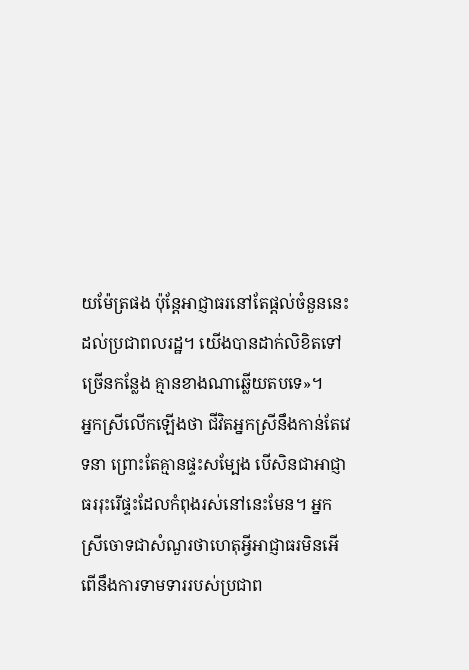យម៉ែត្រផង ប៉ុន្តែអាជ្ញាធរនៅតែផ្ដល់ចំនួននេះដល់ប្រជាពលរដ្ឋ។ យើងបានដាក់លិខិតទៅច្រើនកន្លែង គ្មានខាងណាឆ្លើយតបទេ»។
អ្នកស្រីលើកឡើងថា ជីវិតអ្នកស្រីនឹងកាន់តែវេទនា ព្រោះតែគ្មានផ្ទះសម្បែង បើសិនជាអាជ្ញាធររុះរើផ្ទះដែលកំពុងរស់នៅនេះមែន។ អ្នកស្រីចោទជាសំណួរថាហេតុអ្វីអាជ្ញាធរមិនអើពើនឹងការទាមទាររបស់ប្រជាព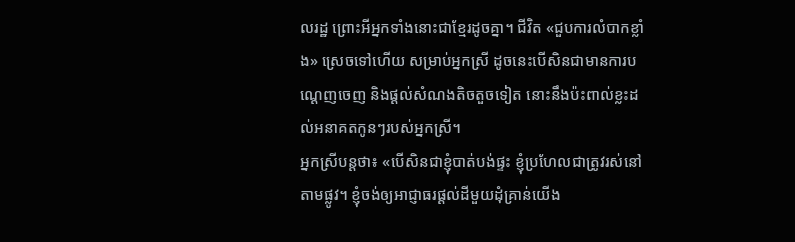លរដ្ឋ ព្រោះអីអ្នកទាំងនោះជាខ្មែរដូចគ្នា។ ជីវិត «ជួបការលំបាកខ្លាំង» ស្រេចទៅហើយ សម្រាប់អ្នកស្រី ដូចនេះបើសិនជាមានការបណ្ដេញចេញ និងផ្ដល់សំណងតិចតួចទៀត នោះនឹងប៉ះពាល់ខ្លះដល់អនាគតកូនៗរបស់អ្នកស្រី។
អ្នកស្រីបន្តថា៖ «បើសិនជាខ្ញុំបាត់បង់ផ្ទះ ខ្ញុំប្រហែលជាត្រូវរស់នៅតាមផ្លូវ។ ខ្ញុំចង់ឲ្យអាជ្ញាធរផ្ដល់ដីមួយដុំគ្រាន់យើង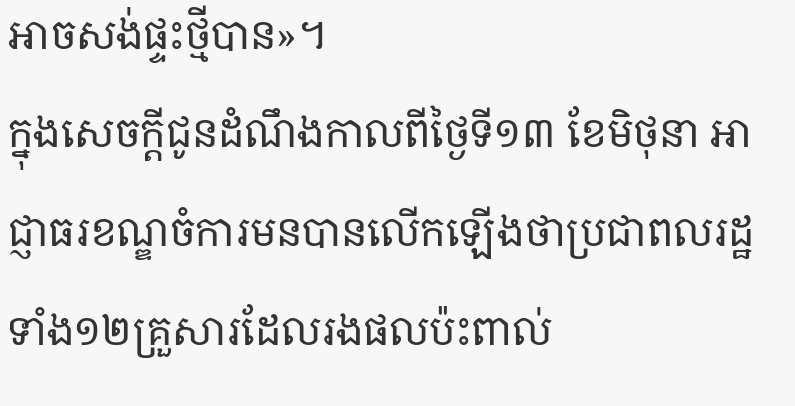អាចសង់ផ្ទះថ្មីបាន»។
ក្នុងសេចក្ដីជូនដំណឹងកាលពីថ្ងៃទី១៣ ខែមិថុនា អាជ្ញាធរខណ្ឌចំការមនបានលើកឡើងថាប្រជាពលរដ្ឋទាំង១២គ្រួសារដែលរងផលប៉ះពាល់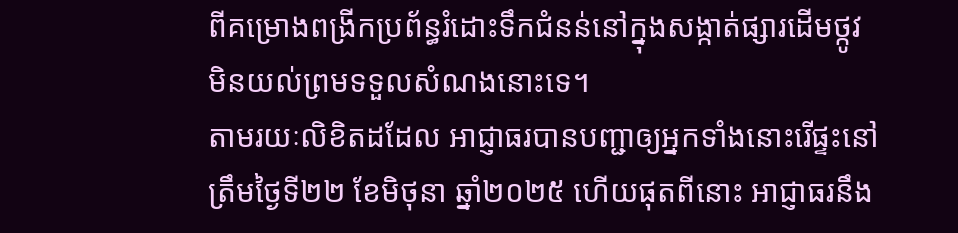ពីគម្រោងពង្រីកប្រព័ន្ធរំដោះទឹកជំនន់នៅក្នុងសង្កាត់ផ្សារដើមថ្កូវមិនយល់ព្រមទទួលសំណងនោះទេ។
តាមរយៈលិខិតដដែល អាជ្ញាធរបានបញ្ជាឲ្យអ្នកទាំងនោះរើផ្ទះនៅត្រឹមថ្ងៃទី២២ ខែមិថុនា ឆ្នាំ២០២៥ ហើយផុតពីនោះ អាជ្ញាធរនឹង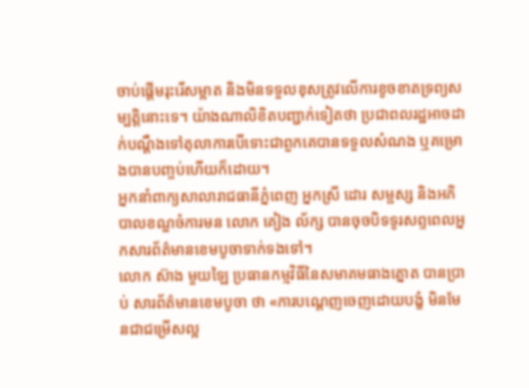ចាប់ផ្ដើមរុះរើសម្អាត និងមិនទទួលខុសត្រូវលើការខូចខាតទ្រព្យសម្បត្តិនោះទេ។ យ៉ាងណាលិខិតបញ្ជាក់ទៀតថា ប្រជាពលរដ្ឋអាចដាក់បណ្ដឹងទៅតុលាការបើទោះជាពួកគេបានទទួលសំណង ឬគម្រោងបានបញ្ចប់ហើយក៏ដោយ។
អ្នកនាំពាក្យសាលារាជធានីភ្នំពេញ អ្នកស្រី ដោរ សម្ផស្ស និងអភិបាលខណ្ឌចំការមន លោក គៀង ល័ក្ស បានចុចបិទទូរសព្ទពេលអ្នកសារព័ត៌មានខេមបូចាទាក់ទងទៅ។
លោក ស៊ាង មួយឡៃ ប្រធានកម្មវិធីនៃសមាគមធាងត្នោត បានប្រាប់ សារព័ត៌មានខេមបូចា ថា «ការបណ្ដេញចេញដោយបង្ខំ មិនមែនជាជម្រើសល្អ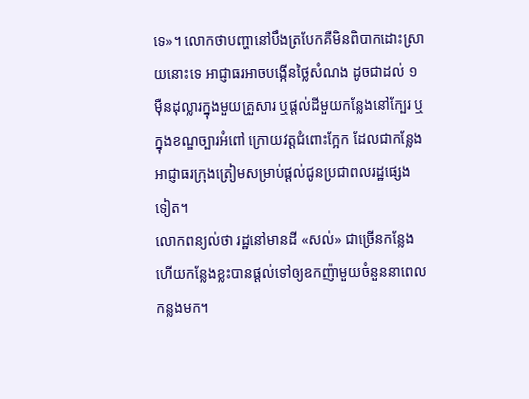ទេ»។ លោកថាបញ្ហានៅបឹងត្របែកគឺមិនពិបាកដោះស្រាយនោះទេ អាជ្ញាធរអាចបង្កើនថ្លៃសំណង ដូចជាដល់ ១ម៉ឺនដុល្លារក្នុងមួយគ្រួសារ ឬផ្ដល់ដីមួយកន្លែងនៅក្បែរ ឬក្នុងខណ្ឌច្បារអំពៅ ក្រោយវត្តជំពោះក្អែក ដែលជាកន្លែងអាជ្ញាធរក្រុងត្រៀមសម្រាប់ផ្ដល់ជូនប្រជាពលរដ្ឋផ្សេងទៀត។
លោកពន្យល់ថា រដ្ឋនៅមានដី «សល់» ជាច្រើនកន្លែង ហើយកន្លែងខ្លះបានផ្ដល់ទៅឲ្យឧកញ៉ាមួយចំនួននាពេលកន្លងមក។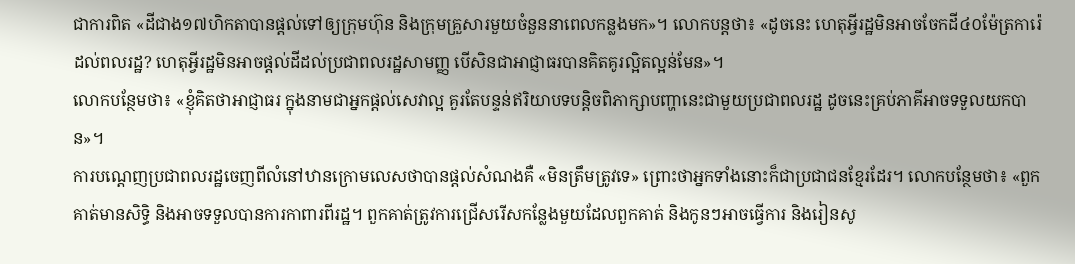ជាការពិត «ដីជាង១៧ហិកតាបានផ្ដល់ទៅឲ្យក្រុមហ៊ុន និងក្រុមគ្រួសារមួយចំនួននាពេលកន្លងមក»។ លោកបន្តថា៖ «ដូចនេះ ហេតុអ្វីរដ្ឋមិនអាចចែកដី៤០ម៉ែត្រការ៉េដល់ពលរដ្ឋ? ហេតុអ្វីរដ្ឋមិនអាចផ្ដល់ដីដល់ប្រជាពលរដ្ឋសាមញ្ញ បើសិនជាអាជ្ញាធរបានគិតគូរល្អិតល្អន់មែន»។
លោកបន្ថែមថា៖ «ខ្ញុំគិតថាអាជ្ញាធរ ក្នុងនាមជាអ្នកផ្ដល់សេវាល្អ គួរតែបន្ទន់ឥរិយាបទបន្តិចពិភាក្សាបញ្ហានេះជាមួយប្រជាពលរដ្ឋ ដូចនេះគ្រប់ភាគីអាចទទួលយកបាន»។
ការបណ្ដេញប្រជាពលរដ្ឋចេញពីលំនៅឋានក្រោមលេសថាបានផ្ដល់សំណងគឺ «មិនត្រឹមត្រូវទេ» ព្រោះថាអ្នកទាំងនោះក៏ជាប្រជាជនខ្មែរដែរ។ លោកបន្ថែមថា៖ «ពួកគាត់មានសិទ្ធិ និងអាចទទួលបានការកាពារពីរដ្ឋ។ ពួកគាត់ត្រូវការជ្រើសរើសកន្លែងមួយដែលពួកគាត់ និងកូនៗអាចធ្វើការ និងរៀនសូ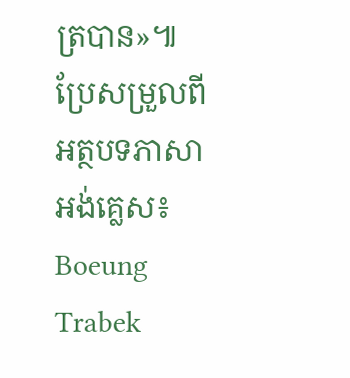ត្របាន»៕
ប្រែសម្រួលពីអត្ថបទភាសាអង់គ្លេស៖ Boeung Trabek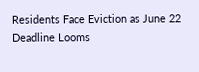Residents Face Eviction as June 22 Deadline Looms